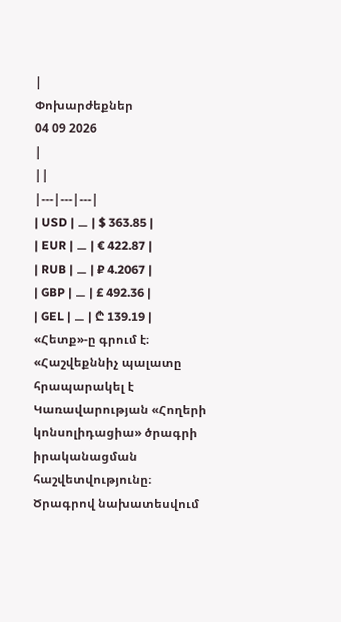|
Փոխարժեքներ
04 09 2026
|
||
|---|---|---|
| USD | ⚊ | $ 363.85 |
| EUR | ⚊ | € 422.87 |
| RUB | ⚊ | ₽ 4.2067 |
| GBP | ⚊ | £ 492.36 |
| GEL | ⚊ | ₾ 139.19 |
«Հետք»-ը գրում է։
«Հաշվեքննիչ պալատը հրապարակել է Կառավարության «Հողերի կոնսոլիդացիա» ծրագրի իրականացման հաշվետվությունը։ Ծրագրով նախատեսվում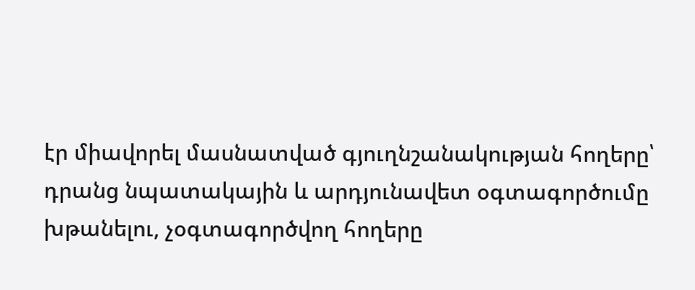էր միավորել մասնատված գյուղնշանակության հողերը՝ դրանց նպատակային և արդյունավետ օգտագործումը խթանելու, չօգտագործվող հողերը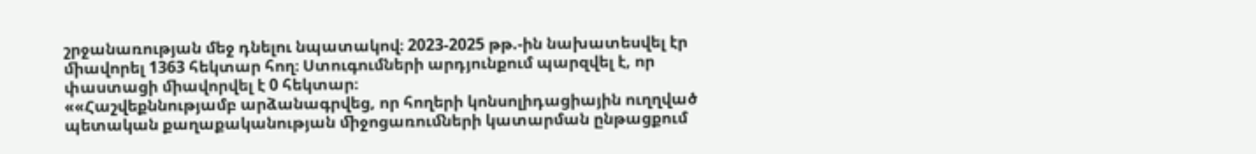շրջանառության մեջ դնելու նպատակով։ 2023-2025 թթ.-ին նախատեսվել էր ﬕավորել 1363 հեկտար հող։ Ստուգումների արդյունքում պարզվել է, որ փաստացի ﬕավորվել է 0 հեկտար։
««Հաշվեքննությամբ արձանագրվեց, որ հողերի կոնսոլիդացիային ուղղված պետական քաղաքականության ﬕջոցառուﬓերի կատարման ընթացքում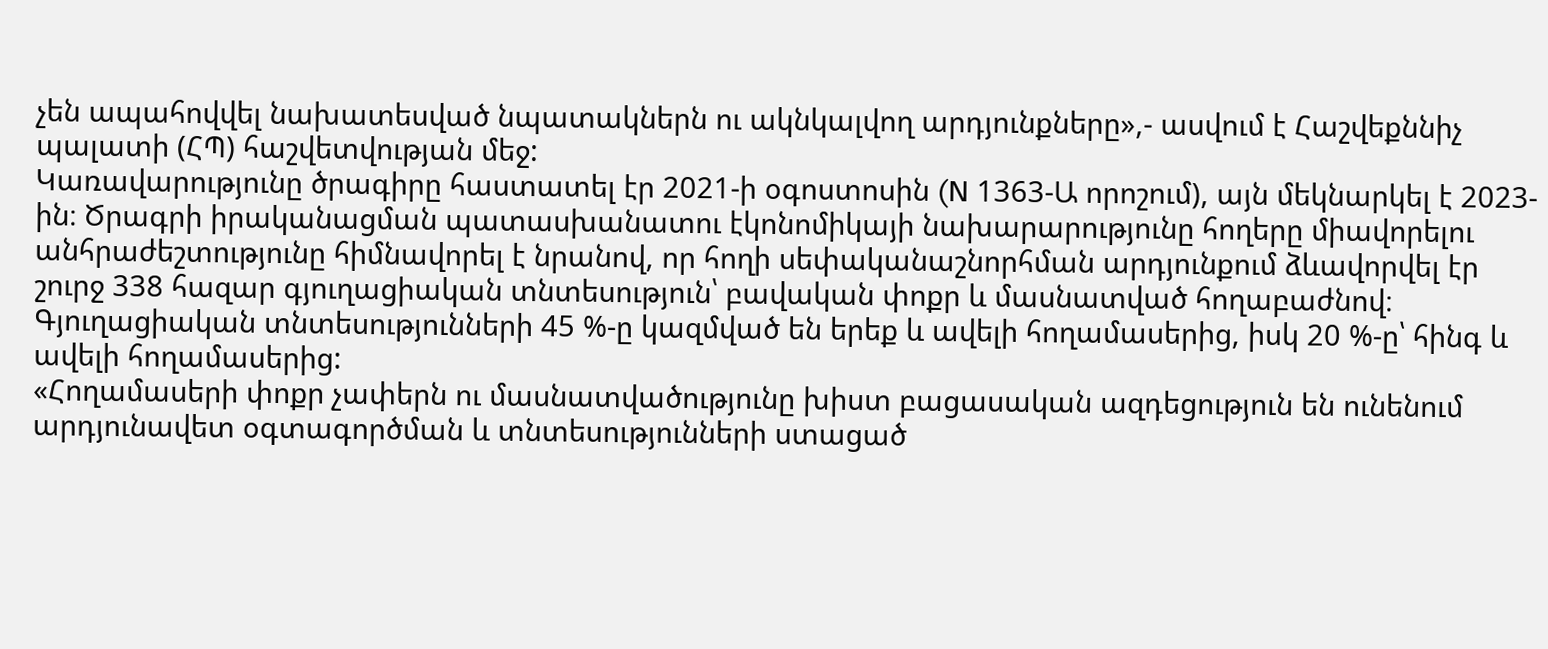չեն ապահովվել նախատեսված նպատակներն ու ակնկալվող արդյունքները»,- ասվում է Հաշվեքննիչ պալատի (ՀՊ) հաշվետվության մեջ:
Կառավարությունը ծրագիրը հաստատել էր 2021-ի օգոստոսին (N 1363-Ա որոշում), այն մեկնարկել է 2023-ին։ Ծրագրի իրականացման պատասխանատու էկոնոմիկայի նախարարությունը հողերը միավորելու անհրաժեշտությունը հիմնավորել է նրանով, որ հողի սեփականաշնորհման արդյունքում ձևավորվել էր շուրջ 338 հազար գյուղացիական տնտեսություն՝ բավական փոքր և մասնատված հողաբաժնով։ Գյուղացիական տնտեսությունների 45 %-ը կազմված են երեք և ավելի հողամասերից, իսկ 20 %-ը՝ հինգ և ավելի հողամասերից:
«Հողամասերի փոքր չափերն ու մասնատվածությունը խիստ բացասական ազդեցություն են ունենում արդյունավետ օգտագործման և տնտեսությունների ստացած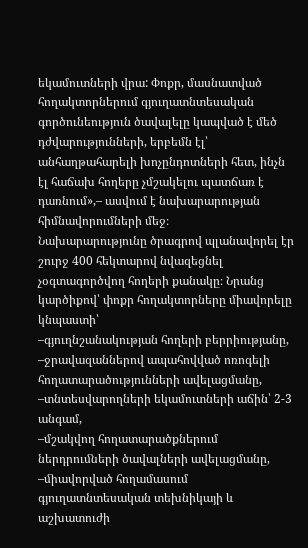եկամուտների վրա: Փոքր, մասնատված հողակտորներում գյուղատնտեսական գործունեություն ծավալելը կապված է մեծ դժվարությունների, երբեմն էլ՝ անհաղթահարելի խոչընդոտների հետ, ինչն էլ հաճախ հողերը չմշակելու պատճառ է դառնում»,– ասվում է նախարարության հիմնավորումների մեջ։
Նախարարությունը ծրագրով պլանավորել էր շուրջ 400 հեկտարով նվազեցնել չօգտագործվող հողերի քանակը։ Նրանց կարծիքով՝ փոքր հողակտորները միավորելը կնպաստի՝
–գյուղնշանակության հողերի բերրիությանը,
–ջրավազաններով ապահովված ոռոգելի հողատարածությունների ավելացմանը,
–տնտեսվարողների եկամուտների աճին՝ 2-3 անգամ,
–մշակվող հողատարածքներում ներդրուﬓերի ծավալների ավելացմանը,
–ﬕավորված հողամասում գյուղատնտեսական տեխնիկայի և աշխատուժի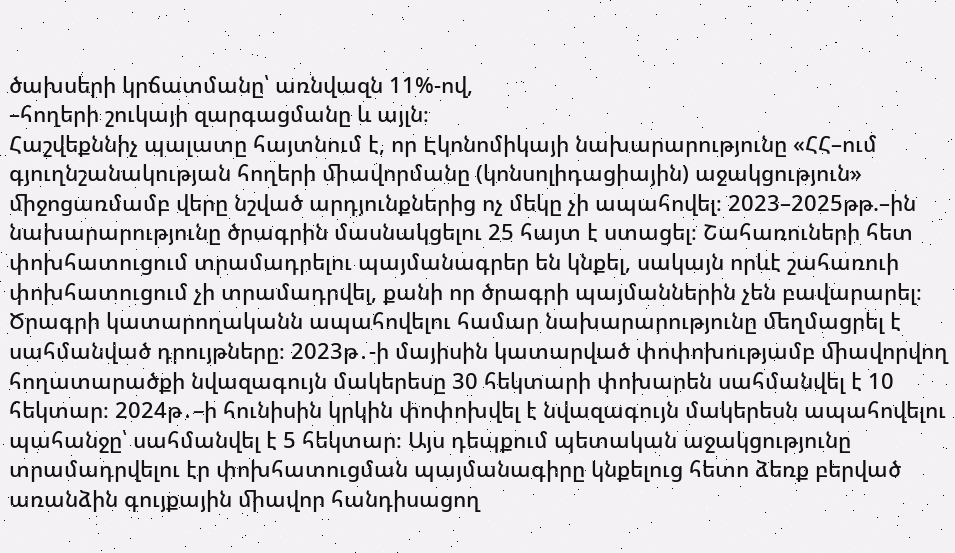ծախսերի կրճատմանը՝ առնվազն 11%-ով,
–հողերի շուկայի զարգացմանը և այլն։
Հաշվեքննիչ պալատը հայտնում է, որ Էկոնոմիկայի նախարարությունը «ՀՀ–ում գյուղնշանակության հողերի ﬕավորմանը (կոնսոլիդացիային) աջակցություն» ﬕջոցառմամբ վերը նշված արդյունքներից ոչ մեկը չի ապահովել։ 2023–2025թթ.–ին նախարարությունը ծրագրին մասնակցելու 25 հայտ է ստացել։ Շահառուների հետ փոխհատուցում տրամադրելու պայմանագրեր են կնքել, սակայն որևէ շահառուի փոխհատուցում չի տրամադրվել, քանի որ ծրագրի պայմաններին չեն բավարարել։
Ծրագրի կատարողականն ապահովելու համար նախարարությունը ﬔղմացրել է սահմանված դրույթները։ 2023թ․-ի մայիսին կատարված փոփոխությամբ ﬕավորվող հողատարածքի նվազագույն մակերեսը 30 հեկտարի փոխարեն սահմանվել է 10 հեկտար։ 2024թ․–ի հունիսին կրկին փոփոխվել է նվազագույն մակերեսն ապահովելու պահանջը՝ սահմանվել է 5 հեկտար։ Այս դեպքում պետական աջակցությունը տրամադրվելու էր փոխհատուցման պայմանագիրը կնքելուց հետո ձեռք բերված առանձին գույքային ﬕավոր հանդիսացող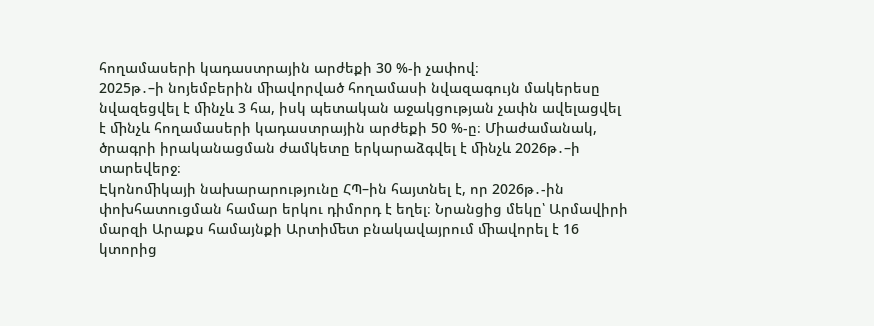հողամասերի կադաստրային արժեքի 30 %-ի չափով։
2025թ․–ի նոյեմբերին ﬕավորված հողամասի նվազագույն մակերեսը նվազեցվել է ﬕնչև 3 հա, իսկ պետական աջակցության չափն ավելացվել է ﬕնչև հողամասերի կադաստրային արժեքի 50 %-ը։ Միաժամանակ, ծրագրի իրականացման ժամկետը երկարաձգվել է ﬕնչև 2026թ․–ի տարեվերջ։
Էկոնոﬕկայի նախարարությունը ՀՊ–ին հայտնել է, որ 2026թ․-ին փոխհատուցման համար երկու դիմորդ է եղել։ Նրանցից մեկը՝ Արմավիրի մարզի Արաքս համայնքի Արտիﬔտ բնակավայրում ﬕավորել է 16 կտորից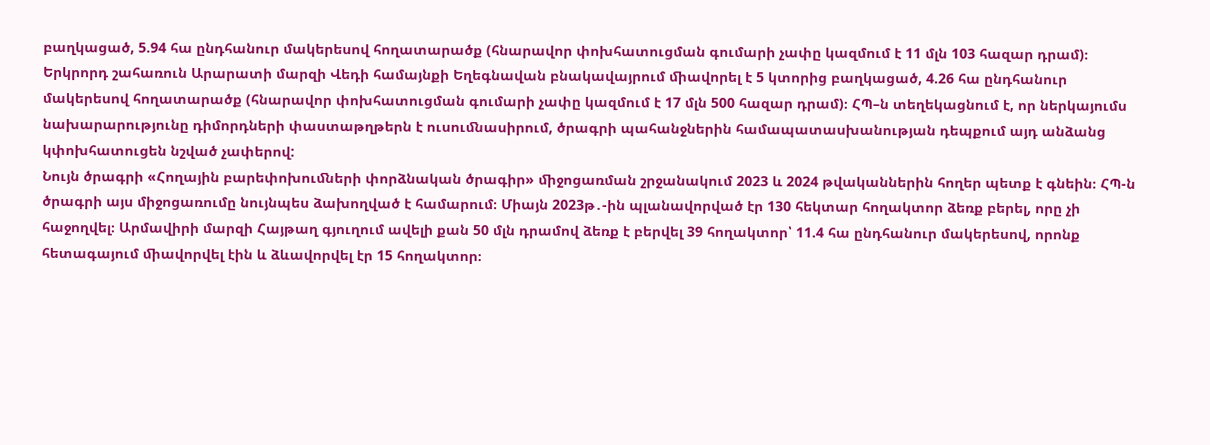բաղկացած, 5.94 հա ընդհանուր մակերեսով հողատարածք (հնարավոր փոխհատուցման գումարի չափը կազմում է 11 մլն 103 հազար դրամ)։ Երկրորդ շահառուն Արարատի մարզի Վեդի համայնքի Եղեգնավան բնակավայրում ﬕավորել է 5 կտորից բաղկացած, 4.26 հա ընդհանուր մակերեսով հողատարածք (հնարավոր փոխհատուցման գումարի չափը կազմում է 17 մլն 500 հազար դրամ)։ ՀՊ–ն տեղեկացնում է, որ ներկայումս նախարարությունը դիմորդների փաստաթղթերն է ուսուﬓասիրում, ծրագրի պահանջներին համապատասխանության դեպքում այդ անձանց կփոխհատուցեն նշված չափերով:
Նույն ծրագրի «Հողային բարեփոխուﬓերի փորձնական ծրագիր» ﬕջոցառման շրջանակում 2023 և 2024 թվականներին հողեր պետք է գնեին։ ՀՊ-ն ծրագրի այս միջոցառումը նույնպես ձախողված է համարում։ Միայն 2023թ․-ին պլանավորված էր 130 հեկտար հողակտոր ձեռք բերել, որը չի հաջողվել։ Արմավիրի մարզի Հայթաղ գյուղում ավելի քան 50 մլն դրամով ձեռք է բերվել 39 հողակտոր՝ 11.4 հա ընդհանուր մակերեսով, որոնք հետագայում ﬕավորվել էին և ձևավորվել էր 15 հողակտոր։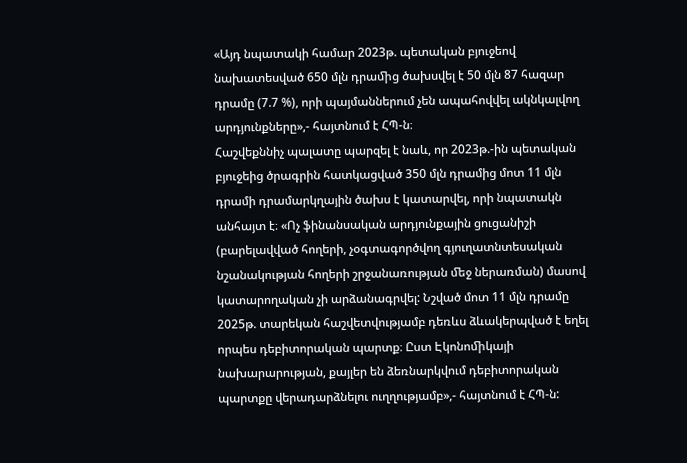«Այդ նպատակի համար 2023թ. պետական բյուջեով նախատեսված 650 մլն դրաﬕց ծախսվել է 50 մլն 87 հազար դրամը (7.7 %), որի պայմաններում չեն ապահովվել ակնկալվող արդյունքները»,- հայտնում է ՀՊ-ն։
Հաշվեքննիչ պալատը պարզել է նաև, որ 2023թ.-ին պետական բյուջեից ծրագրին հատկացված 350 մլն դրամից մոտ 11 մլն դրամի դրամարկղային ծախս է կատարվել, որի նպատակն անհայտ է։ «Ոչ ֆինանսական արդյունքային ցուցանիշի (բարելավված հողերի, չօգտագործվող գյուղատնտեսական նշանակության հողերի շրջանառության ﬔջ ներառման) մասով կատարողական չի արձանագրվել: Նշված մոտ 11 մլն դրամը 2025թ. տարեկան հաշվետվությամբ դեռևս ձևակերպված է եղել որպես դեբիտորական պարտք։ Ըստ Էկոնոﬕկայի նախարարության, քայլեր են ձեռնարկվում դեբիտորական պարտքը վերադարձնելու ուղղությամբ»,- հայտնում է ՀՊ-ն: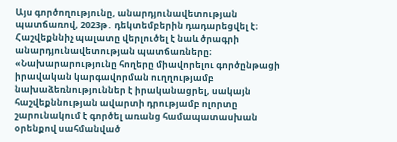Այս գործողությունը, անարդյունավետության պատճառով, 2023թ․ դեկտեմբերին դադարեցվել է։
Հաշվեքննիչ պալատը վերլուծել է նաև ծրագրի անարդյունավետության պատճառները։ «Նախարարությունը հողերը միավորելու գործընթացի իրավական կարգավորման ուղղությամբ նախաձեռնություններ է իրականացրել, սակայն հաշվեքննության ավարտի դրությամբ ոլորտը շարունակում է գործել առանց համապատասխան օրենքով սահմանված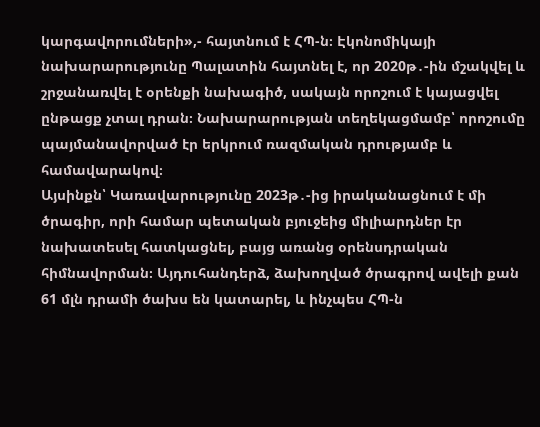կարգավորումների»,- հայտնում է ՀՊ-ն։ Էկոնոմիկայի նախարարությունը Պալատին հայտնել է, որ 2020թ․-ին մշակվել և շրջանառվել է օրենքի նախագիծ, սակայն որոշում է կայացվել ընթացք չտալ դրան։ Նախարարության տեղեկացմամբ՝ որոշումը պայմանավորված էր երկրում ռազմական դրությամբ և համավարակով։
Այսինքն՝ Կառավարությունը 2023թ․-ից իրականացնում է մի ծրագիր, որի համար պետական բյուջեից միլիարդներ էր նախատեսել հատկացնել, բայց առանց օրենսդրական հիմնավորման։ Այդուհանդերձ, ձախողված ծրագրով ավելի քան 61 մլն դրամի ծախս են կատարել, և ինչպես ՀՊ-ն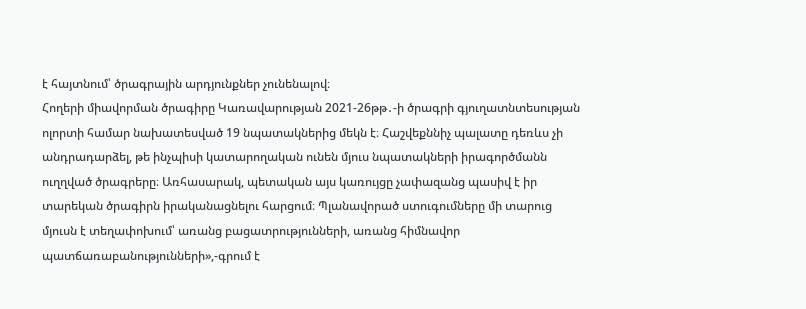է հայտնում՝ ծրագրային արդյունքներ չունենալով։
Հողերի միավորման ծրագիրը Կառավարության 2021-26թթ․-ի ծրագրի գյուղատնտեսության ոլորտի համար նախատեսված 19 նպատակներից մեկն է։ Հաշվեքննիչ պալատը դեռևս չի անդրադարձել, թե ինչպիսի կատարողական ունեն մյուս նպատակների իրագործմանն ուղղված ծրագրերը։ Առհասարակ, պետական այս կառույցը չափազանց պասիվ է իր տարեկան ծրագիրն իրականացնելու հարցում։ Պլանավորած ստուգումները մի տարուց մյուսն է տեղափոխում՝ առանց բացատրությունների, առանց հիմնավոր պատճառաբանությունների»,-գրում է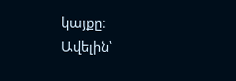կայքը։
Ավելին՝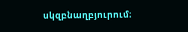սկզբնաղբյուրում։